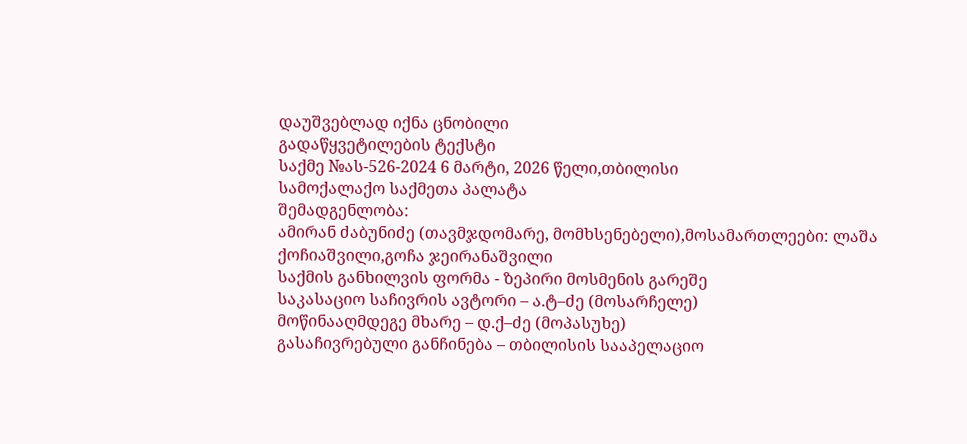დაუშვებლად იქნა ცნობილი
გადაწყვეტილების ტექსტი
საქმე №ას-526-2024 6 მარტი, 2026 წელი,თბილისი
სამოქალაქო საქმეთა პალატა
შემადგენლობა:
ამირან ძაბუნიძე (თავმჯდომარე, მომხსენებელი),მოსამართლეები: ლაშა ქოჩიაშვილი,გოჩა ჯეირანაშვილი
საქმის განხილვის ფორმა - ზეპირი მოსმენის გარეშე
საკასაციო საჩივრის ავტორი – ა.ტ–ძე (მოსარჩელე)
მოწინააღმდეგე მხარე – დ.ქ–ძე (მოპასუხე)
გასაჩივრებული განჩინება – თბილისის სააპელაციო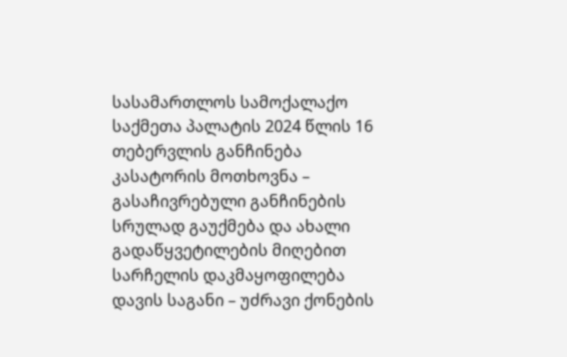სასამართლოს სამოქალაქო საქმეთა პალატის 2024 წლის 16 თებერვლის განჩინება
კასატორის მოთხოვნა – გასაჩივრებული განჩინების სრულად გაუქმება და ახალი გადაწყვეტილების მიღებით სარჩელის დაკმაყოფილება
დავის საგანი – უძრავი ქონების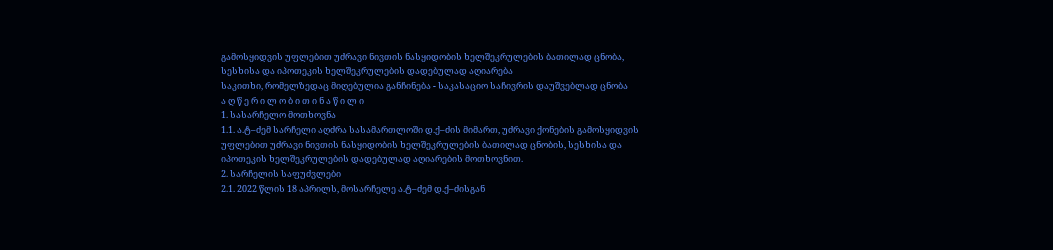გამოსყიდვის უფლებით უძრავი ნივთის ნასყიდობის ხელშეკრულების ბათილად ცნობა, სესხისა და იპოთეკის ხელშეკრულების დადებულად აღიარება
საკითხი, რომელზედაც მიღებულია განჩინება - საკასაციო საჩივრის დაუშვებლად ცნობა
ა ღ წ ე რ ი ლ ო ბ ი თ ი ნ ა წ ი ლ ი
1. სასარჩელო მოთხოვნა
1.1. ა.ტ–ძემ სარჩელი აღძრა სასამართლოში დ.ქ–ძის მიმართ, უძრავი ქონების გამოსყიდვის უფლებით უძრავი ნივთის ნასყიდობის ხელშეკრულების ბათილად ცნობის, სესხისა და იპოთეკის ხელშეკრულების დადებულად აღიარების მოთხოვნით.
2. სარჩელის საფუძვლები
2.1. 2022 წლის 18 აპრილს, მოსარჩელე ა.ტ–ძემ დ.ქ–ძისგან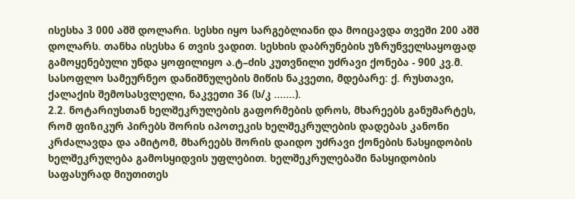ისესხა 3 000 აშშ დოლარი. სესხი იყო სარგებლიანი და მოიცავდა თვეში 200 აშშ დოლარს. თანხა ისესხა 6 თვის ვადით. სესხის დაბრუნების უზრუნველსაყოფად გამოყენებული უნდა ყოფილიყო ა.ტ–ძის კუთვნილი უძრავი ქონება - 900 კვ.მ. სასოფლო სამეურნეო დანიშნულების მიწის ნაკვეთი, მდებარე: ქ. რუსთავი, ქალაქის შემოსასვლელი, ნაკვეთი 36 (ს/კ .......).
2.2. ნოტარიუსთან ხელშეკრულების გაფორმების დროს, მხარეებს განუმარტეს, რომ ფიზიკურ პირებს შორის იპოთეკის ხელშეკრულების დადებას კანონი კრძალავდა და ამიტომ, მხარეებს შორის დაიდო უძრავი ქონების ნასყიდობის ხელშეკრულება გამოსყიდვის უფლებით. ხელშეკრულებაში ნასყიდობის საფასურად მიუთითეს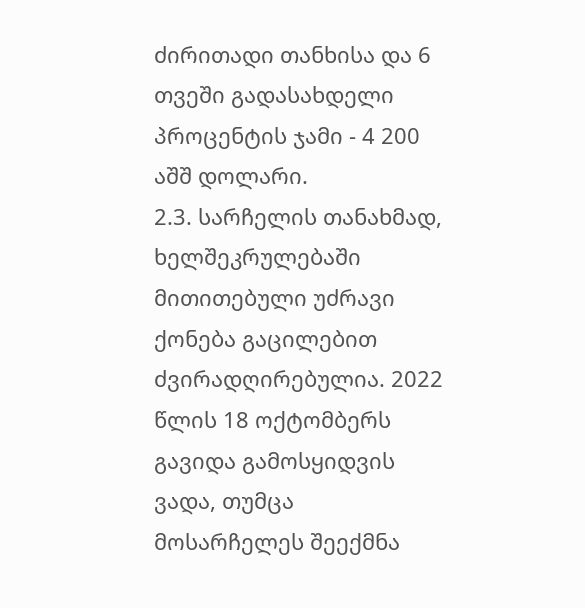ძირითადი თანხისა და 6 თვეში გადასახდელი პროცენტის ჯამი - 4 200 აშშ დოლარი.
2.3. სარჩელის თანახმად, ხელშეკრულებაში მითითებული უძრავი ქონება გაცილებით ძვირადღირებულია. 2022 წლის 18 ოქტომბერს გავიდა გამოსყიდვის ვადა, თუმცა მოსარჩელეს შეექმნა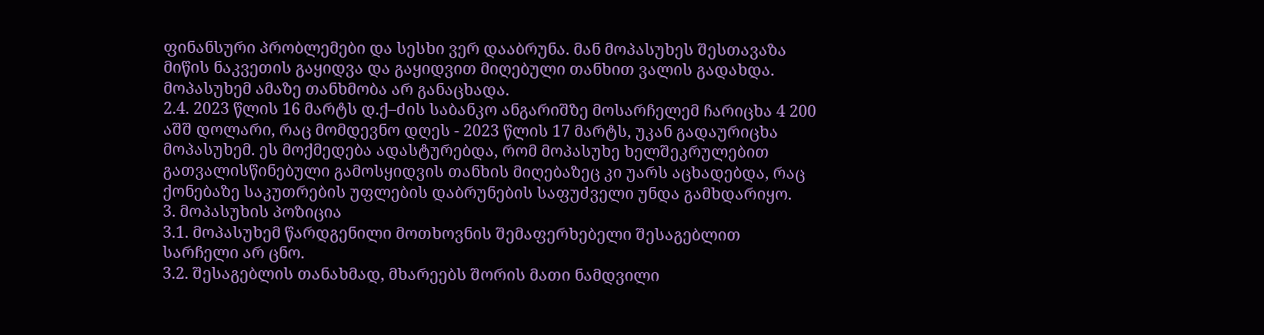ფინანსური პრობლემები და სესხი ვერ დააბრუნა. მან მოპასუხეს შესთავაზა მიწის ნაკვეთის გაყიდვა და გაყიდვით მიღებული თანხით ვალის გადახდა. მოპასუხემ ამაზე თანხმობა არ განაცხადა.
2.4. 2023 წლის 16 მარტს დ.ქ–ძის საბანკო ანგარიშზე მოსარჩელემ ჩარიცხა 4 200 აშშ დოლარი, რაც მომდევნო დღეს - 2023 წლის 17 მარტს, უკან გადაურიცხა მოპასუხემ. ეს მოქმედება ადასტურებდა, რომ მოპასუხე ხელშეკრულებით გათვალისწინებული გამოსყიდვის თანხის მიღებაზეც კი უარს აცხადებდა, რაც ქონებაზე საკუთრების უფლების დაბრუნების საფუძველი უნდა გამხდარიყო.
3. მოპასუხის პოზიცია
3.1. მოპასუხემ წარდგენილი მოთხოვნის შემაფერხებელი შესაგებლით სარჩელი არ ცნო.
3.2. შესაგებლის თანახმად, მხარეებს შორის მათი ნამდვილი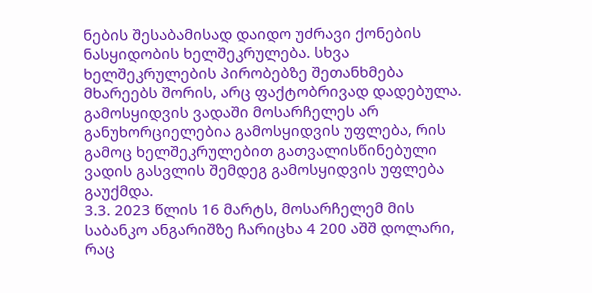ნების შესაბამისად დაიდო უძრავი ქონების ნასყიდობის ხელშეკრულება. სხვა ხელშეკრულების პირობებზე შეთანხმება მხარეებს შორის, არც ფაქტობრივად დადებულა. გამოსყიდვის ვადაში მოსარჩელეს არ განუხორციელებია გამოსყიდვის უფლება, რის გამოც ხელშეკრულებით გათვალისწინებული ვადის გასვლის შემდეგ გამოსყიდვის უფლება გაუქმდა.
3.3. 2023 წლის 16 მარტს, მოსარჩელემ მის საბანკო ანგარიშზე ჩარიცხა 4 200 აშშ დოლარი, რაც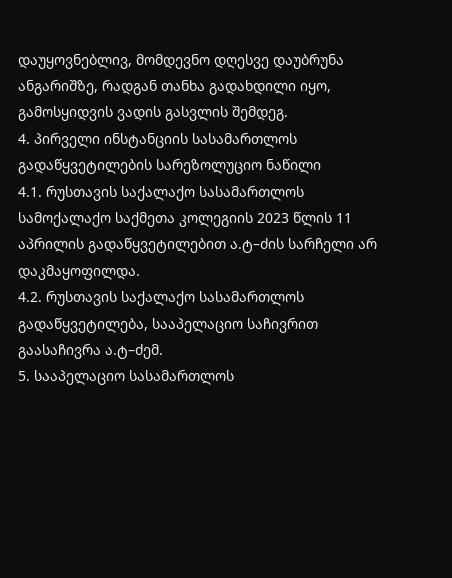დაუყოვნებლივ, მომდევნო დღესვე დაუბრუნა ანგარიშზე, რადგან თანხა გადახდილი იყო, გამოსყიდვის ვადის გასვლის შემდეგ.
4. პირველი ინსტანციის სასამართლოს გადაწყვეტილების სარეზოლუციო ნაწილი
4.1. რუსთავის საქალაქო სასამართლოს სამოქალაქო საქმეთა კოლეგიის 2023 წლის 11 აპრილის გადაწყვეტილებით ა.ტ–ძის სარჩელი არ დაკმაყოფილდა.
4.2. რუსთავის საქალაქო სასამართლოს გადაწყვეტილება, სააპელაციო საჩივრით გაასაჩივრა ა.ტ–ძემ.
5. სააპელაციო სასამართლოს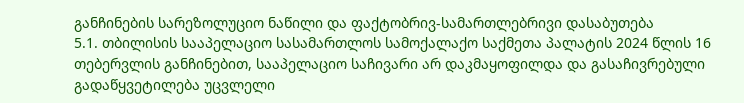განჩინების სარეზოლუციო ნაწილი და ფაქტობრივ-სამართლებრივი დასაბუთება
5.1. თბილისის სააპელაციო სასამართლოს სამოქალაქო საქმეთა პალატის 2024 წლის 16 თებერვლის განჩინებით, სააპელაციო საჩივარი არ დაკმაყოფილდა და გასაჩივრებული გადაწყვეტილება უცვლელი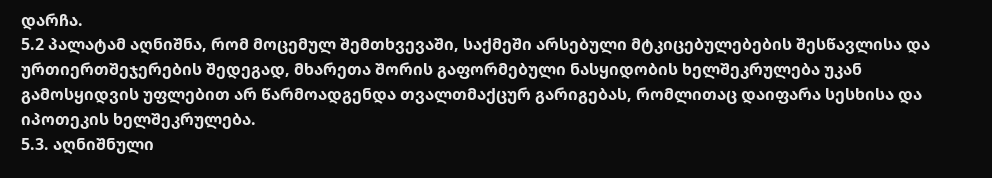დარჩა.
5.2 პალატამ აღნიშნა, რომ მოცემულ შემთხვევაში, საქმეში არსებული მტკიცებულებების შესწავლისა და ურთიერთშეჯერების შედეგად, მხარეთა შორის გაფორმებული ნასყიდობის ხელშეკრულება უკან გამოსყიდვის უფლებით არ წარმოადგენდა თვალთმაქცურ გარიგებას, რომლითაც დაიფარა სესხისა და იპოთეკის ხელშეკრულება.
5.3. აღნიშნული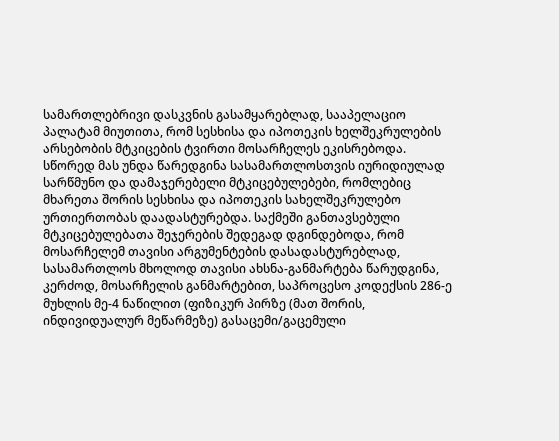სამართლებრივი დასკვნის გასამყარებლად, სააპელაციო პალატამ მიუთითა, რომ სესხისა და იპოთეკის ხელშეკრულების არსებობის მტკიცების ტვირთი მოსარჩელეს ეკისრებოდა. სწორედ მას უნდა წარედგინა სასამართლოსთვის იურიდიულად სარწმუნო და დამაჯერებელი მტკიცებულებები, რომლებიც მხარეთა შორის სესხისა და იპოთეკის სახელშეკრულებო ურთიერთობას დაადასტურებდა. საქმეში განთავსებული მტკიცებულებათა შეჯერების შედეგად დგინდებოდა, რომ მოსარჩელემ თავისი არგუმენტების დასადასტურებლად, სასამართლოს მხოლოდ თავისი ახსნა-განმარტება წარუდგინა, კერძოდ, მოსარჩელის განმარტებით, საპროცესო კოდექსის 286-ე მუხლის მე-4 ნაწილით (ფიზიკურ პირზე (მათ შორის, ინდივიდუალურ მეწარმეზე) გასაცემი/გაცემული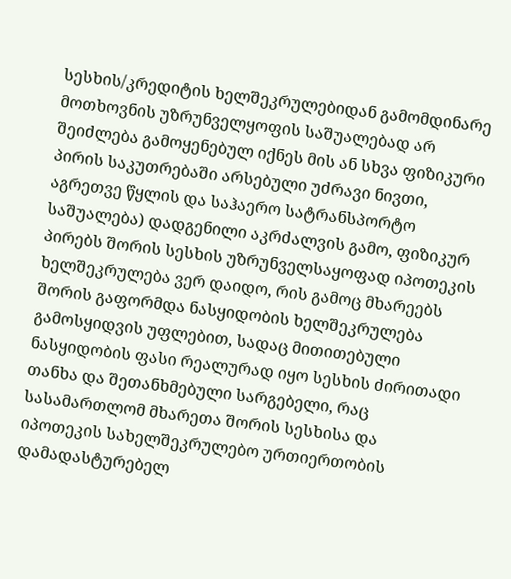სესხის/კრედიტის ხელშეკრულებიდან გამომდინარე მოთხოვნის უზრუნველყოფის საშუალებად არ შეიძლება გამოყენებულ იქნეს მის ან სხვა ფიზიკური პირის საკუთრებაში არსებული უძრავი ნივთი, აგრეთვე წყლის და საჰაერო სატრანსპორტო საშუალება) დადგენილი აკრძალვის გამო, ფიზიკურ პირებს შორის სესხის უზრუნველსაყოფად იპოთეკის ხელშეკრულება ვერ დაიდო, რის გამოც მხარეებს შორის გაფორმდა ნასყიდობის ხელშეკრულება გამოსყიდვის უფლებით, სადაც მითითებული ნასყიდობის ფასი რეალურად იყო სესხის ძირითადი თანხა და შეთანხმებული სარგებელი, რაც სასამართლომ მხარეთა შორის სესხისა და იპოთეკის სახელშეკრულებო ურთიერთობის დამადასტურებელ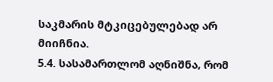საკმარის მტკიცებულებად არ მიიჩნია.
5.4. სასამართლომ აღნიშნა, რომ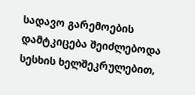სადავო გარემოების დამტკიცება შეიძლებოდა სესხის ხელშეკრულებით,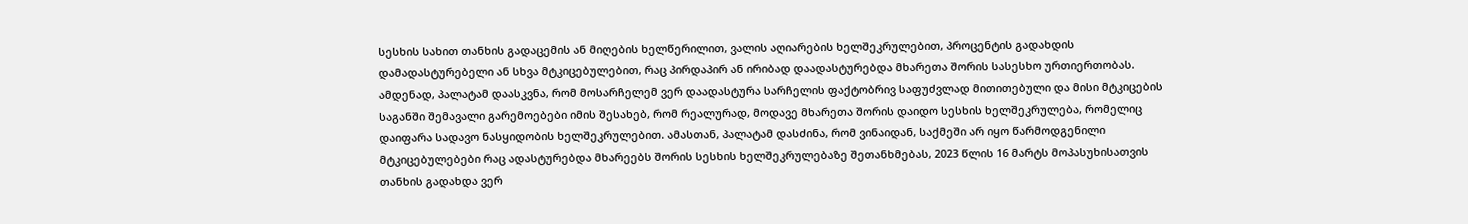სესხის სახით თანხის გადაცემის ან მიღების ხელწერილით, ვალის აღიარების ხელშეკრულებით, პროცენტის გადახდის დამადასტურებელი ან სხვა მტკიცებულებით, რაც პირდაპირ ან ირიბად დაადასტურებდა მხარეთა შორის სასესხო ურთიერთობას. ამდენად, პალატამ დაასკვნა, რომ მოსარჩელემ ვერ დაადასტურა სარჩელის ფაქტობრივ საფუძვლად მითითებული და მისი მტკიცების საგანში შემავალი გარემოებები იმის შესახებ, რომ რეალურად, მოდავე მხარეთა შორის დაიდო სესხის ხელშეკრულება, რომელიც დაიფარა სადავო ნასყიდობის ხელშეკრულებით. ამასთან, პალატამ დასძინა, რომ ვინაიდან, საქმეში არ იყო წარმოდგენილი მტკიცებულებები რაც ადასტურებდა მხარეებს შორის სესხის ხელშეკრულებაზე შეთანხმებას, 2023 წლის 16 მარტს მოპასუხისათვის თანხის გადახდა ვერ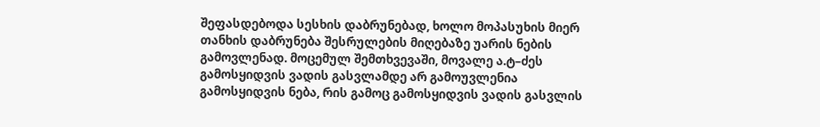შეფასდებოდა სესხის დაბრუნებად, ხოლო მოპასუხის მიერ თანხის დაბრუნება შესრულების მიღებაზე უარის ნების გამოვლენად. მოცემულ შემთხვევაში, მოვალე ა.ტ–ძეს გამოსყიდვის ვადის გასვლამდე არ გამოუვლენია გამოსყიდვის ნება, რის გამოც გამოსყიდვის ვადის გასვლის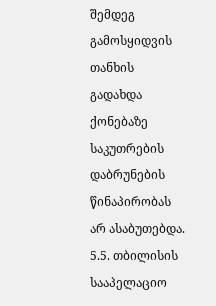შემდეგ გამოსყიდვის თანხის გადახდა ქონებაზე საკუთრების დაბრუნების წინაპირობას არ ასაბუთებდა.
5.5. თბილისის სააპელაციო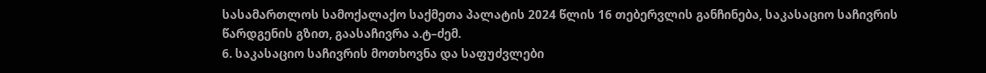სასამართლოს სამოქალაქო საქმეთა პალატის 2024 წლის 16 თებერვლის განჩინება, საკასაციო საჩივრის წარდგენის გზით, გაასაჩივრა ა.ტ–ძემ.
6. საკასაციო საჩივრის მოთხოვნა და საფუძვლები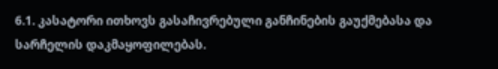6.1. კასატორი ითხოვს გასაჩივრებული განჩინების გაუქმებასა და სარჩელის დაკმაყოფილებას.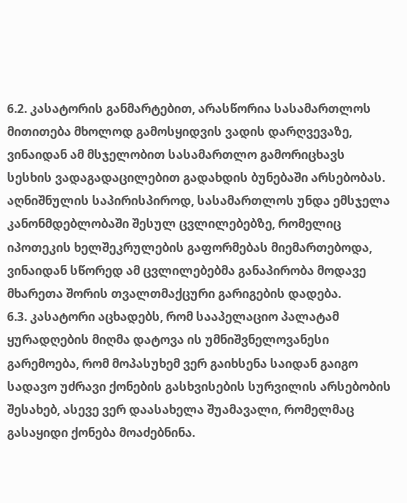6.2. კასატორის განმარტებით, არასწორია სასამართლოს მითითება მხოლოდ გამოსყიდვის ვადის დარღვევაზე, ვინაიდან ამ მსჯელობით სასამართლო გამორიცხავს სესხის ვადაგადაცილებით გადახდის ბუნებაში არსებობას. აღნიშნულის საპირისპიროდ, სასამართლოს უნდა ემსჯელა კანონმდებლობაში შესულ ცვლილებებზე, რომელიც იპოთეკის ხელშეკრულების გაფორმებას მიემართებოდა, ვინაიდან სწორედ ამ ცვლილებებმა განაპირობა მოდავე მხარეთა შორის თვალთმაქცური გარიგების დადება.
6.3. კასატორი აცხადებს, რომ სააპელაციო პალატამ ყურადღების მიღმა დატოვა ის უმნიშვნელოვანესი გარემოება, რომ მოპასუხემ ვერ გაიხსენა საიდან გაიგო სადავო უძრავი ქონების გასხვისების სურვილის არსებობის შესახებ, ასევე ვერ დაასახელა შუამავალი, რომელმაც გასაყიდი ქონება მოაძებნინა.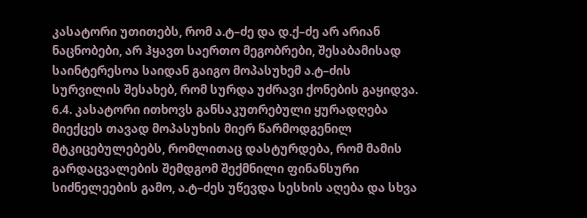კასატორი უთითებს, რომ ა.ტ–ძე და დ.ქ–ძე არ არიან ნაცნობები, არ ჰყავთ საერთო მეგობრები, შესაბამისად საინტერესოა საიდან გაიგო მოპასუხემ ა.ტ–ძის სურვილის შესახებ, რომ სურდა უძრავი ქონების გაყიდვა.
6.4. კასატორი ითხოვს განსაკუთრებული ყურადღება მიექცეს თავად მოპასუხის მიერ წარმოდგენილ მტკიცებულებებს, რომლითაც დასტურდება, რომ მამის გარდაცვალების შემდგომ შექმნილი ფინანსური სიძნელეების გამო, ა.ტ–ძეს უწევდა სესხის აღება და სხვა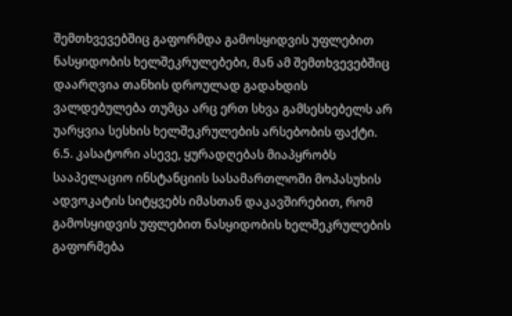შემთხვევებშიც გაფორმდა გამოსყიდვის უფლებით ნასყიდობის ხელშეკრულებები, მან ამ შემთხვევებშიც დაარღვია თანხის დროულად გადახდის ვალდებულება თუმცა არც ერთ სხვა გამსესხებელს არ უარყვია სესხის ხელშეკრულების არსებობის ფაქტი.
6.5. კასატორი ასევე, ყურადღებას მიაპყრობს სააპელაციო ინსტანციის სასამართლოში მოპასუხის ადვოკატის სიტყვებს იმასთან დაკავშირებით, რომ გამოსყიდვის უფლებით ნასყიდობის ხელშეკრულების გაფორმება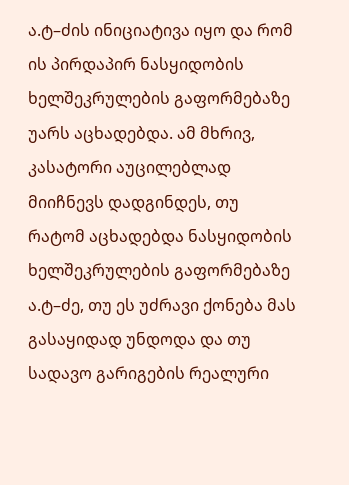ა.ტ–ძის ინიციატივა იყო და რომ ის პირდაპირ ნასყიდობის ხელშეკრულების გაფორმებაზე უარს აცხადებდა. ამ მხრივ, კასატორი აუცილებლად მიიჩნევს დადგინდეს, თუ რატომ აცხადებდა ნასყიდობის ხელშეკრულების გაფორმებაზე ა.ტ–ძე, თუ ეს უძრავი ქონება მას გასაყიდად უნდოდა და თუ სადავო გარიგების რეალური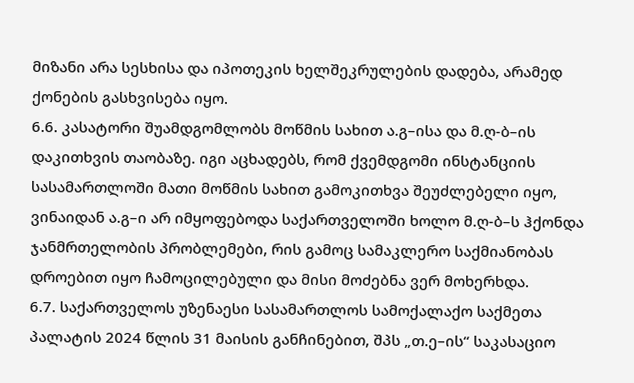მიზანი არა სესხისა და იპოთეკის ხელშეკრულების დადება, არამედ ქონების გასხვისება იყო.
6.6. კასატორი შუამდგომლობს მოწმის სახით ა.გ–ისა და მ.ღ-ბ–ის დაკითხვის თაობაზე. იგი აცხადებს, რომ ქვემდგომი ინსტანციის სასამართლოში მათი მოწმის სახით გამოკითხვა შეუძლებელი იყო, ვინაიდან ა.გ–ი არ იმყოფებოდა საქართველოში ხოლო მ.ღ-ბ–ს ჰქონდა ჯანმრთელობის პრობლემები, რის გამოც სამაკლერო საქმიანობას დროებით იყო ჩამოცილებული და მისი მოძებნა ვერ მოხერხდა.
6.7. საქართველოს უზენაესი სასამართლოს სამოქალაქო საქმეთა პალატის 2024 წლის 31 მაისის განჩინებით, შპს „თ.ე–ის“ საკასაციო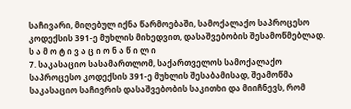საჩივარი, მიღებულ იქნა წარმოებაში, სამოქალაქო საპროცესო კოდექსის 391-ე მუხლის მიხედვით, დასაშვებობის შესამოწმებლად.
ს ა მ ო ტ ი ვ ა ც ი ო ნ ა წ ი ლ ი
7. საკასაციო სასამართლომ, საქართველოს სამოქალაქო საპროცესო კოდექსის 391-ე მუხლის შესაბამისად, შეამოწმა საკასაციო საჩივრის დასაშვებობის საკითხი და მიიჩნევს, რომ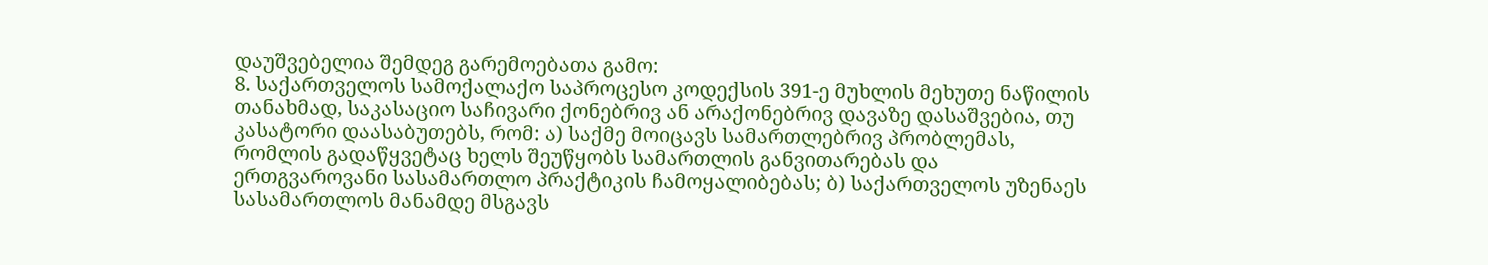დაუშვებელია შემდეგ გარემოებათა გამო:
8. საქართველოს სამოქალაქო საპროცესო კოდექსის 391-ე მუხლის მეხუთე ნაწილის თანახმად, საკასაციო საჩივარი ქონებრივ ან არაქონებრივ დავაზე დასაშვებია, თუ კასატორი დაასაბუთებს, რომ: ა) საქმე მოიცავს სამართლებრივ პრობლემას, რომლის გადაწყვეტაც ხელს შეუწყობს სამართლის განვითარებას და ერთგვაროვანი სასამართლო პრაქტიკის ჩამოყალიბებას; ბ) საქართველოს უზენაეს სასამართლოს მანამდე მსგავს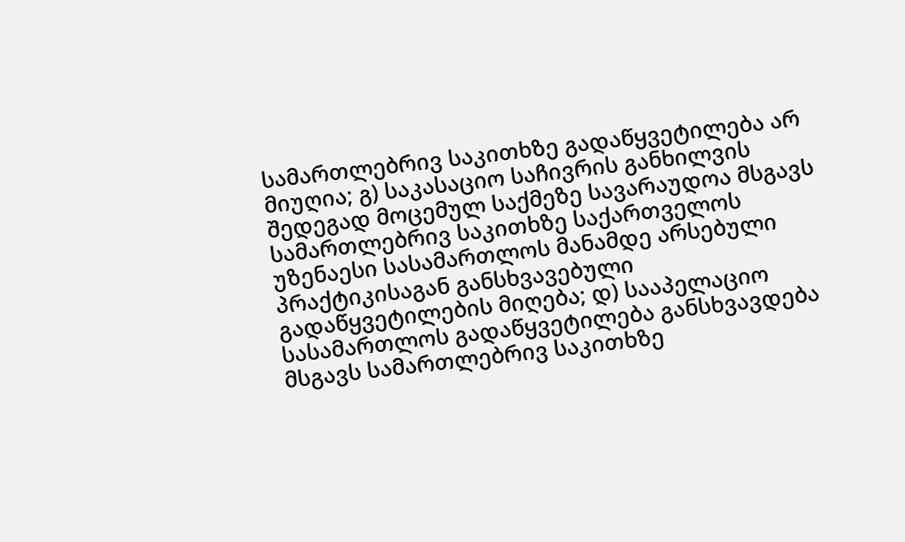სამართლებრივ საკითხზე გადაწყვეტილება არ მიუღია; გ) საკასაციო საჩივრის განხილვის შედეგად მოცემულ საქმეზე სავარაუდოა მსგავს სამართლებრივ საკითხზე საქართველოს უზენაესი სასამართლოს მანამდე არსებული პრაქტიკისაგან განსხვავებული გადაწყვეტილების მიღება; დ) სააპელაციო სასამართლოს გადაწყვეტილება განსხვავდება მსგავს სამართლებრივ საკითხზე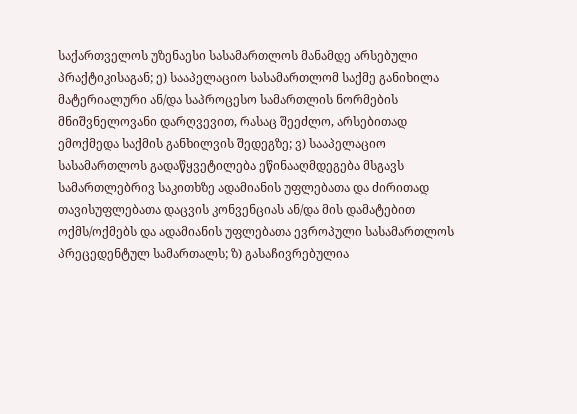საქართველოს უზენაესი სასამართლოს მანამდე არსებული პრაქტიკისაგან; ე) სააპელაციო სასამართლომ საქმე განიხილა მატერიალური ან/და საპროცესო სამართლის ნორმების მნიშვნელოვანი დარღვევით, რასაც შეეძლო, არსებითად ემოქმედა საქმის განხილვის შედეგზე; ვ) სააპელაციო სასამართლოს გადაწყვეტილება ეწინააღმდეგება მსგავს სამართლებრივ საკითხზე ადამიანის უფლებათა და ძირითად თავისუფლებათა დაცვის კონვენციას ან/და მის დამატებით ოქმს/ოქმებს და ადამიანის უფლებათა ევროპული სასამართლოს პრეცედენტულ სამართალს; ზ) გასაჩივრებულია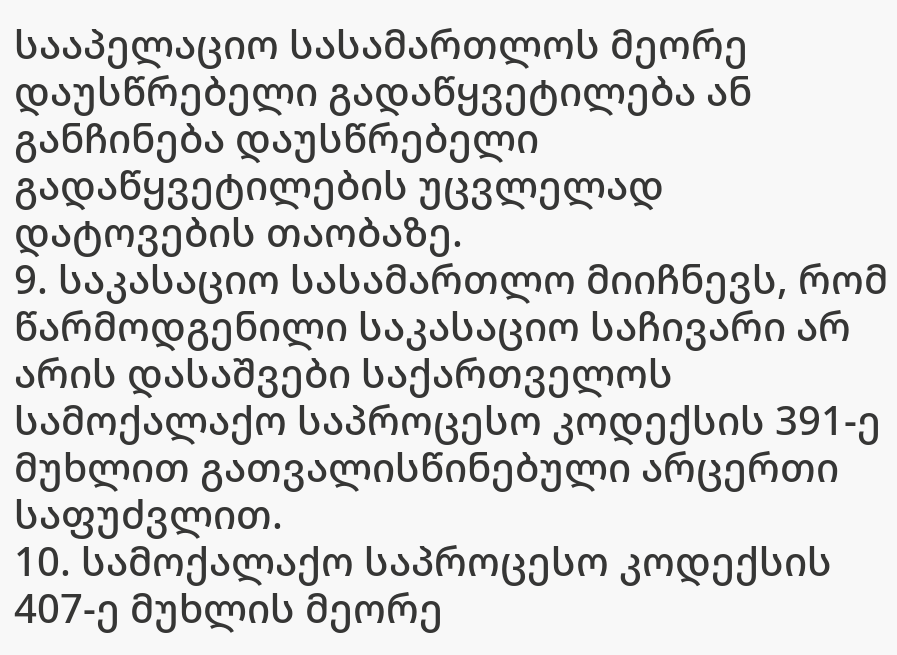სააპელაციო სასამართლოს მეორე დაუსწრებელი გადაწყვეტილება ან განჩინება დაუსწრებელი გადაწყვეტილების უცვლელად დატოვების თაობაზე.
9. საკასაციო სასამართლო მიიჩნევს, რომ წარმოდგენილი საკასაციო საჩივარი არ არის დასაშვები საქართველოს სამოქალაქო საპროცესო კოდექსის 391-ე მუხლით გათვალისწინებული არცერთი საფუძვლით.
10. სამოქალაქო საპროცესო კოდექსის 407-ე მუხლის მეორე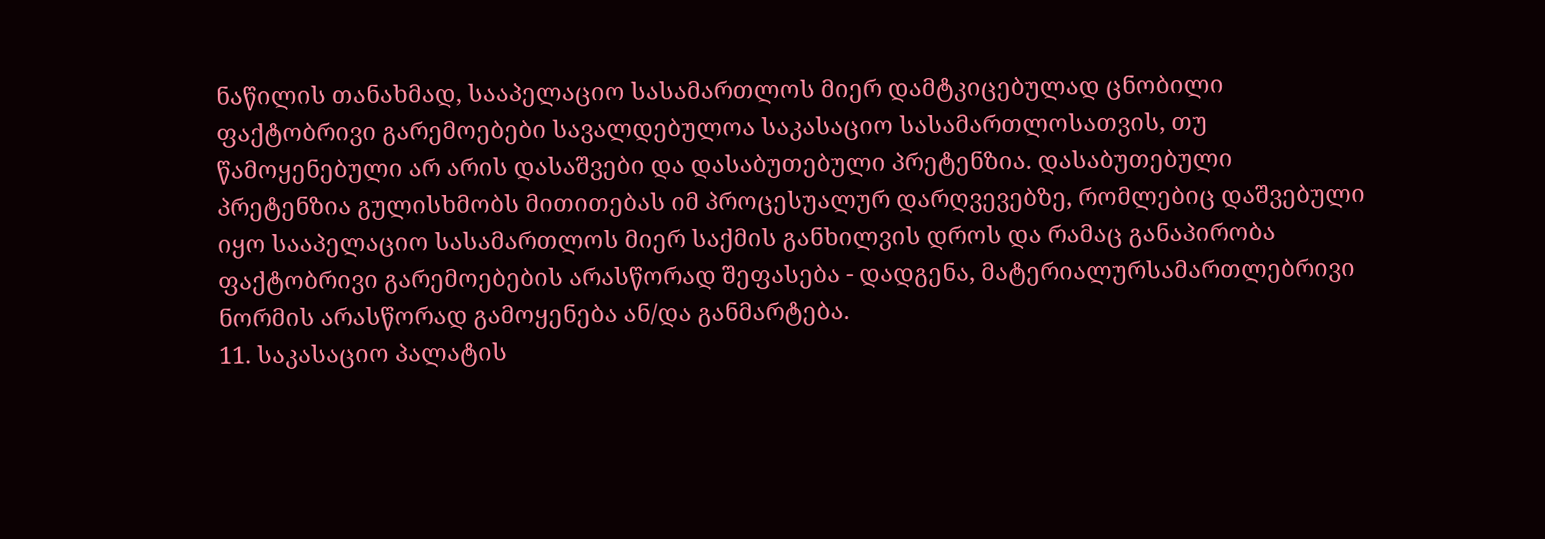ნაწილის თანახმად, სააპელაციო სასამართლოს მიერ დამტკიცებულად ცნობილი ფაქტობრივი გარემოებები სავალდებულოა საკასაციო სასამართლოსათვის, თუ წამოყენებული არ არის დასაშვები და დასაბუთებული პრეტენზია. დასაბუთებული პრეტენზია გულისხმობს მითითებას იმ პროცესუალურ დარღვევებზე, რომლებიც დაშვებული იყო სააპელაციო სასამართლოს მიერ საქმის განხილვის დროს და რამაც განაპირობა ფაქტობრივი გარემოებების არასწორად შეფასება - დადგენა, მატერიალურსამართლებრივი ნორმის არასწორად გამოყენება ან/და განმარტება.
11. საკასაციო პალატის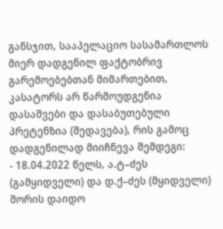განსჯით, სააპელაციო სასამართლოს მიერ დადგენილ ფაქტობრივ გარემოებებთან მიმართებით, კასატორს არ წარმოუდგენია დასაშვები და დასაბუთებული პრეტენზია (შედავება), რის გამოც დადგენილად მიიჩნევა შემდეგი:
- 18.04.2022 წელს, ა.ტ–ძეს (გამყიდველი) და დ.ქ–ძეს (მყიდველი) შორის დაიდო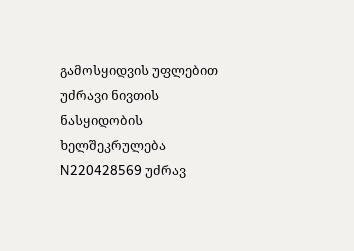გამოსყიდვის უფლებით უძრავი ნივთის ნასყიდობის ხელშეკრულება N220428569 უძრავ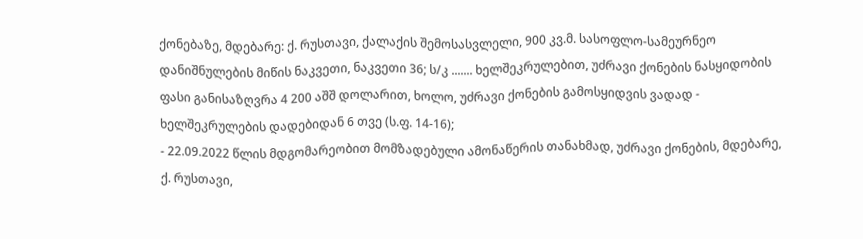ქონებაზე, მდებარე: ქ. რუსთავი, ქალაქის შემოსასვლელი, 900 კვ.მ. სასოფლო-სამეურნეო დანიშნულების მიწის ნაკვეთი, ნაკვეთი 36; ს/კ ....... ხელშეკრულებით, უძრავი ქონების ნასყიდობის ფასი განისაზღვრა 4 200 აშშ დოლარით, ხოლო, უძრავი ქონების გამოსყიდვის ვადად - ხელშეკრულების დადებიდან 6 თვე (ს.ფ. 14-16);
- 22.09.2022 წლის მდგომარეობით მომზადებული ამონაწერის თანახმად, უძრავი ქონების, მდებარე, ქ. რუსთავი,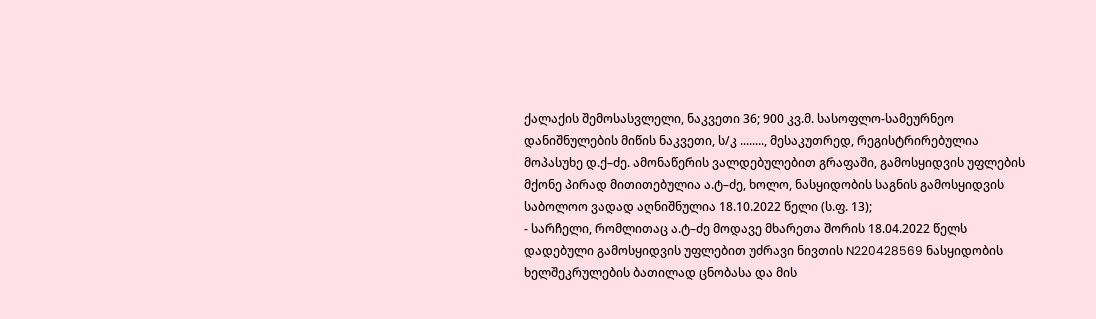ქალაქის შემოსასვლელი, ნაკვეთი 36; 900 კვ.მ. სასოფლო-სამეურნეო დანიშნულების მიწის ნაკვეთი, ს/კ ........, მესაკუთრედ, რეგისტრირებულია მოპასუხე დ.ქ–ძე. ამონაწერის ვალდებულებით გრაფაში, გამოსყიდვის უფლების მქონე პირად მითითებულია ა.ტ–ძე, ხოლო, ნასყიდობის საგნის გამოსყიდვის საბოლოო ვადად აღნიშნულია 18.10.2022 წელი (ს.ფ. 13);
- სარჩელი, რომლითაც ა.ტ–ძე მოდავე მხარეთა შორის 18.04.2022 წელს დადებული გამოსყიდვის უფლებით უძრავი ნივთის N220428569 ნასყიდობის ხელშეკრულების ბათილად ცნობასა და მის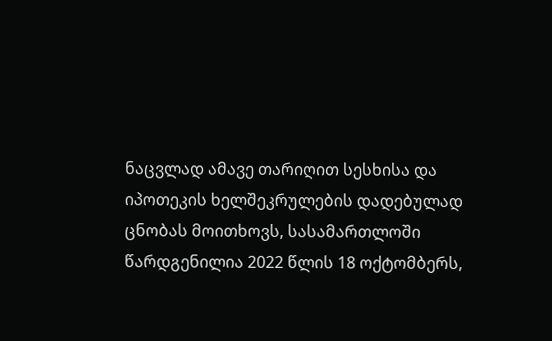ნაცვლად ამავე თარიღით სესხისა და იპოთეკის ხელშეკრულების დადებულად ცნობას მოითხოვს, სასამართლოში წარდგენილია 2022 წლის 18 ოქტომბერს,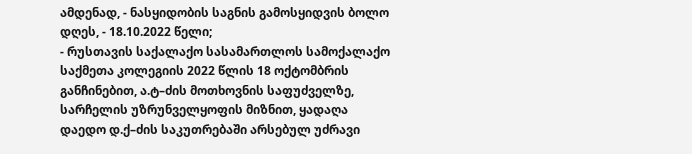ამდენად, - ნასყიდობის საგნის გამოსყიდვის ბოლო დღეს, - 18.10.2022 წელი;
- რუსთავის საქალაქო სასამართლოს სამოქალაქო საქმეთა კოლეგიის 2022 წლის 18 ოქტომბრის განჩინებით, ა.ტ–ძის მოთხოვნის საფუძველზე, სარჩელის უზრუნველყოფის მიზნით, ყადაღა დაედო დ.ქ–ძის საკუთრებაში არსებულ უძრავი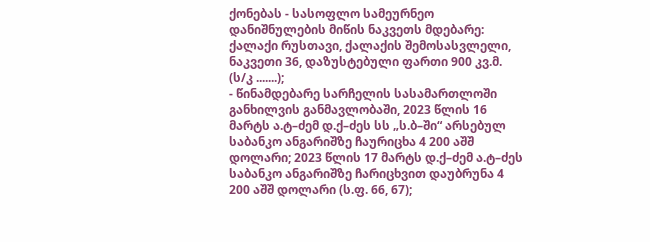ქონებას - სასოფლო სამეურნეო დანიშნულების მიწის ნაკვეთს მდებარე: ქალაქი რუსთავი, ქალაქის შემოსასვლელი, ნაკვეთი 36, დაზუსტებული ფართი 900 კვ.მ. (ს/კ .......);
- წინამდებარე სარჩელის სასამართლოში განხილვის განმავლობაში, 2023 წლის 16 მარტს ა.ტ–ძემ დ.ქ–ძეს სს „ს.ბ–ში“ არსებულ საბანკო ანგარიშზე ჩაურიცხა 4 200 აშშ დოლარი; 2023 წლის 17 მარტს დ.ქ–ძემ ა.ტ–ძეს საბანკო ანგარიშზე ჩარიცხვით დაუბრუნა 4 200 აშშ დოლარი (ს.ფ. 66, 67);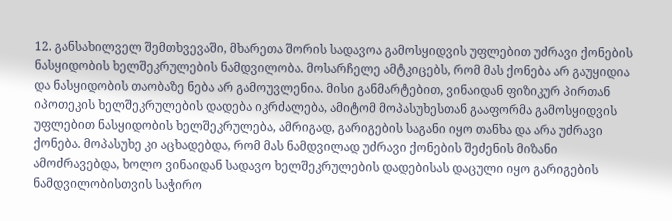12. განსახილველ შემთხვევაში, მხარეთა შორის სადავოა გამოსყიდვის უფლებით უძრავი ქონების ნასყიდობის ხელშეკრულების ნამდვილობა. მოსარჩელე ამტკიცებს, რომ მას ქონება არ გაუყიდია და ნასყიდობის თაობაზე ნება არ გამოუვლენია. მისი განმარტებით, ვინაიდან ფიზიკურ პირთან იპოთეკის ხელშეკრულების დადება იკრძალება, ამიტომ მოპასუხესთან გააფორმა გამოსყიდვის უფლებით ნასყიდობის ხელშეკრულება, ამრიგად, გარიგების საგანი იყო თანხა და არა უძრავი ქონება. მოპასუხე კი აცხადებდა, რომ მას ნამდვილად უძრავი ქონების შეძენის მიზანი ამოძრავებდა, ხოლო ვინაიდან სადავო ხელშეკრულების დადებისას დაცული იყო გარიგების ნამდვილობისთვის საჭირო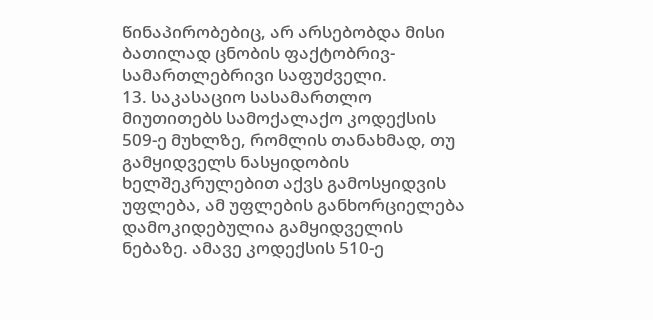წინაპირობებიც, არ არსებობდა მისი ბათილად ცნობის ფაქტობრივ-სამართლებრივი საფუძველი.
13. საკასაციო სასამართლო მიუთითებს სამოქალაქო კოდექსის 509-ე მუხლზე, რომლის თანახმად, თუ გამყიდველს ნასყიდობის ხელშეკრულებით აქვს გამოსყიდვის უფლება, ამ უფლების განხორციელება დამოკიდებულია გამყიდველის ნებაზე. ამავე კოდექსის 510-ე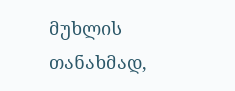მუხლის თანახმად,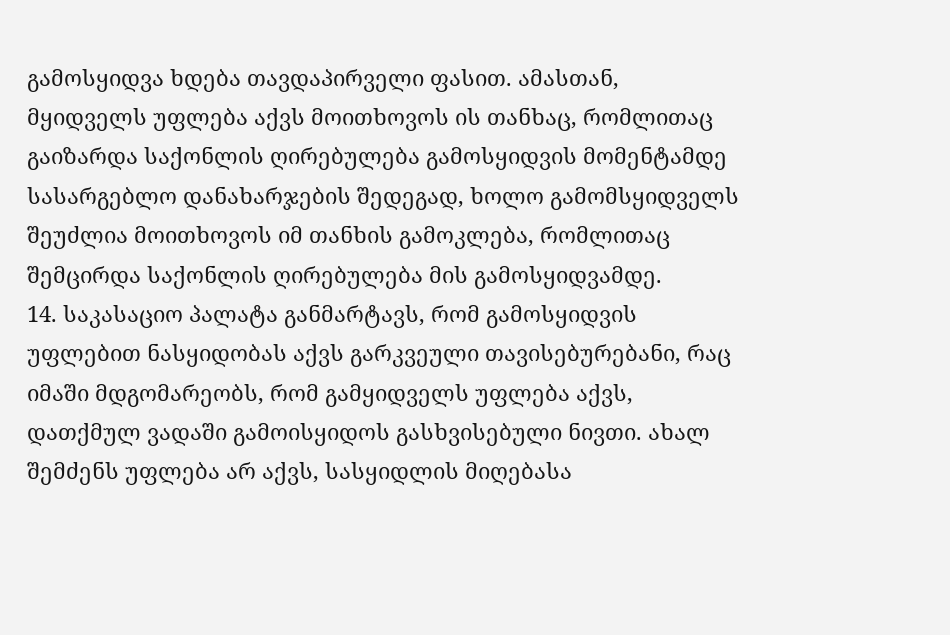გამოსყიდვა ხდება თავდაპირველი ფასით. ამასთან, მყიდველს უფლება აქვს მოითხოვოს ის თანხაც, რომლითაც გაიზარდა საქონლის ღირებულება გამოსყიდვის მომენტამდე სასარგებლო დანახარჯების შედეგად, ხოლო გამომსყიდველს შეუძლია მოითხოვოს იმ თანხის გამოკლება, რომლითაც შემცირდა საქონლის ღირებულება მის გამოსყიდვამდე.
14. საკასაციო პალატა განმარტავს, რომ გამოსყიდვის უფლებით ნასყიდობას აქვს გარკვეული თავისებურებანი, რაც იმაში მდგომარეობს, რომ გამყიდველს უფლება აქვს, დათქმულ ვადაში გამოისყიდოს გასხვისებული ნივთი. ახალ შემძენს უფლება არ აქვს, სასყიდლის მიღებასა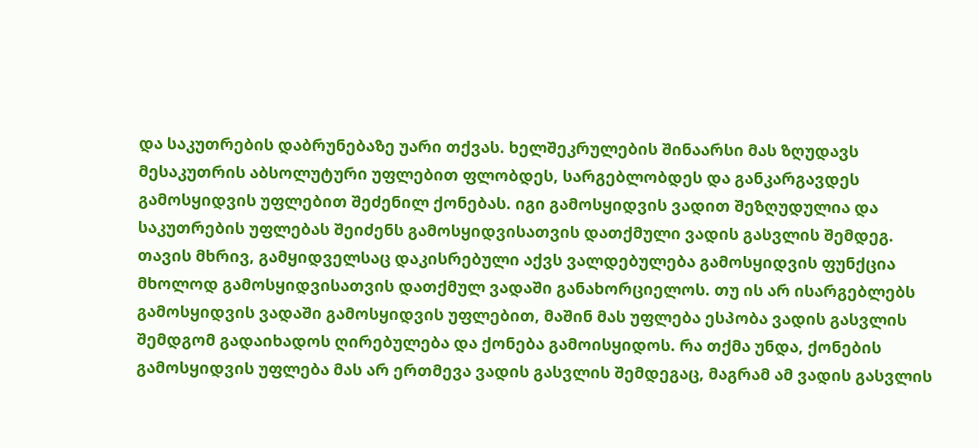და საკუთრების დაბრუნებაზე უარი თქვას. ხელშეკრულების შინაარსი მას ზღუდავს მესაკუთრის აბსოლუტური უფლებით ფლობდეს, სარგებლობდეს და განკარგავდეს გამოსყიდვის უფლებით შეძენილ ქონებას. იგი გამოსყიდვის ვადით შეზღუდულია და საკუთრების უფლებას შეიძენს გამოსყიდვისათვის დათქმული ვადის გასვლის შემდეგ. თავის მხრივ, გამყიდველსაც დაკისრებული აქვს ვალდებულება გამოსყიდვის ფუნქცია მხოლოდ გამოსყიდვისათვის დათქმულ ვადაში განახორციელოს. თუ ის არ ისარგებლებს გამოსყიდვის ვადაში გამოსყიდვის უფლებით, მაშინ მას უფლება ესპობა ვადის გასვლის შემდგომ გადაიხადოს ღირებულება და ქონება გამოისყიდოს. რა თქმა უნდა, ქონების გამოსყიდვის უფლება მას არ ერთმევა ვადის გასვლის შემდეგაც, მაგრამ ამ ვადის გასვლის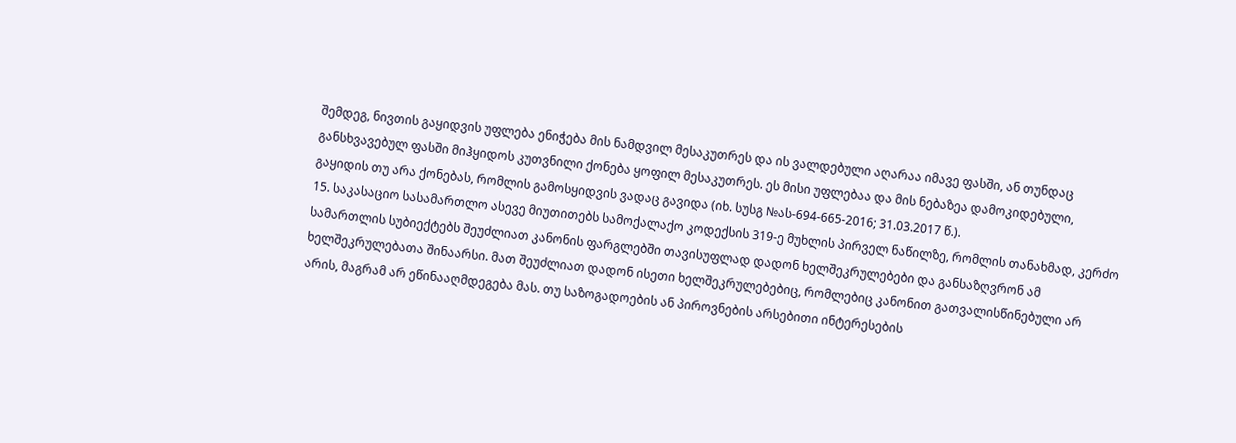შემდეგ, ნივთის გაყიდვის უფლება ენიჭება მის ნამდვილ მესაკუთრეს და ის ვალდებული აღარაა იმავე ფასში, ან თუნდაც განსხვავებულ ფასში მიჰყიდოს კუთვნილი ქონება ყოფილ მესაკუთრეს. ეს მისი უფლებაა და მის ნებაზეა დამოკიდებული, გაყიდის თუ არა ქონებას, რომლის გამოსყიდვის ვადაც გავიდა (იხ. სუსგ №ას-694-665-2016; 31.03.2017 წ.).
15. საკასაციო სასამართლო ასევე მიუთითებს სამოქალაქო კოდექსის 319-ე მუხლის პირველ ნაწილზე, რომლის თანახმად, კერძო სამართლის სუბიექტებს შეუძლიათ კანონის ფარგლებში თავისუფლად დადონ ხელშეკრულებები და განსაზღვრონ ამ ხელშეკრულებათა შინაარსი. მათ შეუძლიათ დადონ ისეთი ხელშეკრულებებიც, რომლებიც კანონით გათვალისწინებული არ არის, მაგრამ არ ეწინააღმდეგება მას. თუ საზოგადოების ან პიროვნების არსებითი ინტერესების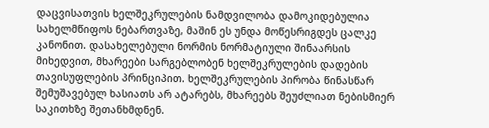დაცვისათვის ხელშეკრულების ნამდვილობა დამოკიდებულია სახელმწიფოს ნებართვაზე, მაშინ ეს უნდა მოწესრიგდეს ცალკე კანონით. დასახელებული ნორმის ნორმატიული შინაარსის მიხედვით, მხარეები სარგებლობენ ხელშეკრულების დადების თავისუფლების პრინციპით. ხელშეკრულების პირობა წინასწარ შემუშავებულ ხასიათს არ ატარებს, მხარეებს შეუძლიათ ნებისმიერ საკითხზე შეთანხმდნენ.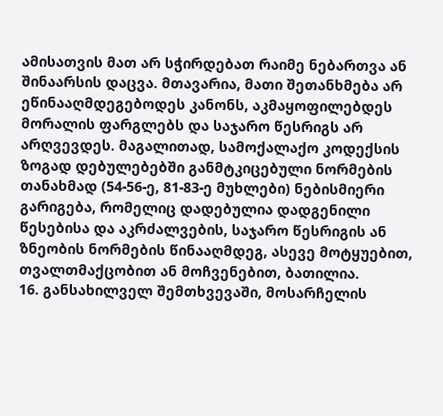ამისათვის მათ არ სჭირდებათ რაიმე ნებართვა ან შინაარსის დაცვა. მთავარია, მათი შეთანხმება არ ეწინააღმდეგებოდეს კანონს, აკმაყოფილებდეს მორალის ფარგლებს და საჯარო წესრიგს არ არღვევდეს. მაგალითად, სამოქალაქო კოდექსის ზოგად დებულებებში განმტკიცებული ნორმების თანახმად (54-56-ე, 81-83-ე მუხლები) ნებისმიერი გარიგება, რომელიც დადებულია დადგენილი წესებისა და აკრძალვების, საჯარო წესრიგის ან ზნეობის ნორმების წინააღმდეგ, ასევე მოტყუებით, თვალთმაქცობით ან მოჩვენებით, ბათილია.
16. განსახილველ შემთხვევაში, მოსარჩელის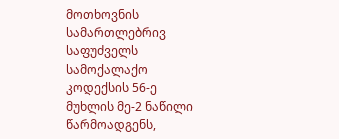მოთხოვნის სამართლებრივ საფუძველს სამოქალაქო კოდექსის 56-ე მუხლის მე-2 ნაწილი წარმოადგენს,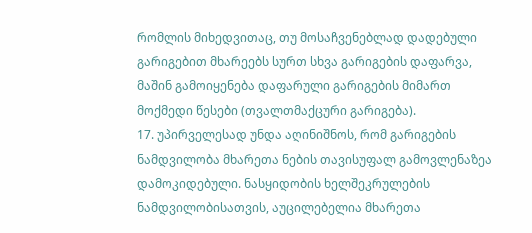რომლის მიხედვითაც, თუ მოსაჩვენებლად დადებული გარიგებით მხარეებს სურთ სხვა გარიგების დაფარვა, მაშინ გამოიყენება დაფარული გარიგების მიმართ მოქმედი წესები (თვალთმაქცური გარიგება).
17. უპირველესად უნდა აღინიშნოს, რომ გარიგების ნამდვილობა მხარეთა ნების თავისუფალ გამოვლენაზეა დამოკიდებული. ნასყიდობის ხელშეკრულების ნამდვილობისათვის, აუცილებელია მხარეთა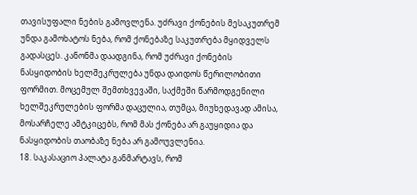თავისუფალი ნების გამოვლენა. უძრავი ქონების მესაკუთრემ უნდა გამოხატოს ნება, რომ ქონებაზე საკუთრება მყიდველს გადასცეს. კანონმა დაადგინა, რომ უძრავი ქონების ნასყიდობის ხელშეკრულება უნდა დაიდოს წერილობითი ფორმით. მოცემულ შემთხვევაში, საქმეში წარმოდგენილი ხელშეკრულების ფორმა დაცულია, თუმცა, მიუხედავად ამისა, მოსარჩელე ამტკიცებს, რომ მას ქონება არ გაუყიდია და ნასყიდობის თაობაზე ნება არ გამოუვლენია.
18. საკასაციო პალატა განმარტავს, რომ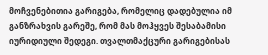მოჩვენებითია გარიგება, რომელიც დადებულია იმ განზრახვის გარეშე, რომ მას მოჰყვეს შესაბამისი იურიდიული შედეგი. თვალთმაქცური გარიგებისას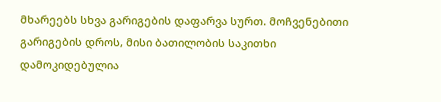მხარეებს სხვა გარიგების დაფარვა სურთ. მოჩვენებითი გარიგების დროს, მისი ბათილობის საკითხი დამოკიდებულია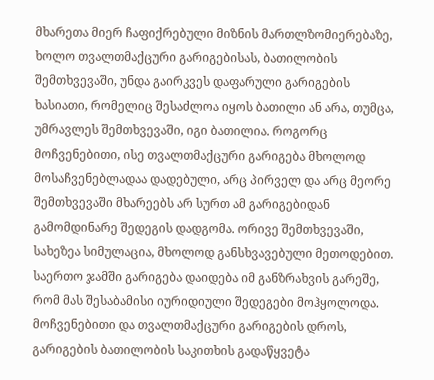მხარეთა მიერ ჩაფიქრებული მიზნის მართლზომიერებაზე, ხოლო თვალთმაქცური გარიგებისას, ბათილობის შემთხვევაში, უნდა გაირკვეს დაფარული გარიგების ხასიათი, რომელიც შესაძლოა იყოს ბათილი ან არა, თუმცა, უმრავლეს შემთხვევაში, იგი ბათილია. როგორც მოჩვენებითი, ისე თვალთმაქცური გარიგება მხოლოდ მოსაჩვენებლადაა დადებული, არც პირველ და არც მეორე შემთხვევაში მხარეებს არ სურთ ამ გარიგებიდან გამომდინარე შედეგის დადგომა. ორივე შემთხვევაში, სახეზეა სიმულაცია, მხოლოდ განსხვავებული მეთოდებით. საერთო ჯამში გარიგება დაიდება იმ განზრახვის გარეშე, რომ მას შესაბამისი იურიდიული შედეგები მოჰყოლოდა. მოჩვენებითი და თვალთმაქცური გარიგების დროს, გარიგების ბათილობის საკითხის გადაწყვეტა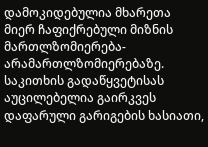დამოკიდებულია მხარეთა მიერ ჩაფიქრებული მიზნის მართლზომიერება-არამართლზომიერებაზე. საკითხის გადაწყვეტისას აუცილებელია გაირკვეს დაფარული გარიგების ხასიათი,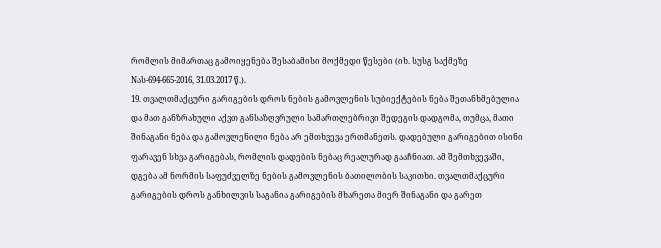რომლის მიმართაც გამოიყენება შესაბამისი მოქმედი წესები (იხ. სუსგ საქმეზე Nას-694-665-2016, 31.03.2017 წ.).
19. თვალთმაქცური გარიგების დროს ნების გამოვლენის სუბიექტების ნება შეთანხმებულია და მათ განზრახული აქვთ განსაზღვრული სამართლებრივი შედეგის დადგომა, თუმცა, მათი შინაგანი ნება და გამოვლენილი ნება არ ემთხვევა ერთმანეთს. დადებული გარიგებით ისინი ფარავენ სხვა გარიგებას, რომლის დადების ნებაც რეალურად გააჩნიათ. ამ შემთხვევაში, დგება ამ ნორმის საფუძველზე ნების გამოვლენის ბათილობის საკითხი. თვალთმაქცური გარიგების დროს განხილვის საგანია გარიგების მხარეთა მიერ შინაგანი და გარეთ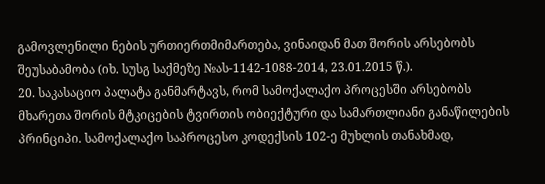გამოვლენილი ნების ურთიერთმიმართება, ვინაიდან მათ შორის არსებობს შეუსაბამობა (იხ. სუსგ საქმეზე №ას-1142-1088-2014, 23.01.2015 წ.).
20. საკასაციო პალატა განმარტავს, რომ სამოქალაქო პროცესში არსებობს მხარეთა შორის მტკიცების ტვირთის ობიექტური და სამართლიანი განაწილების პრინციპი. სამოქალაქო საპროცესო კოდექსის 102-ე მუხლის თანახმად,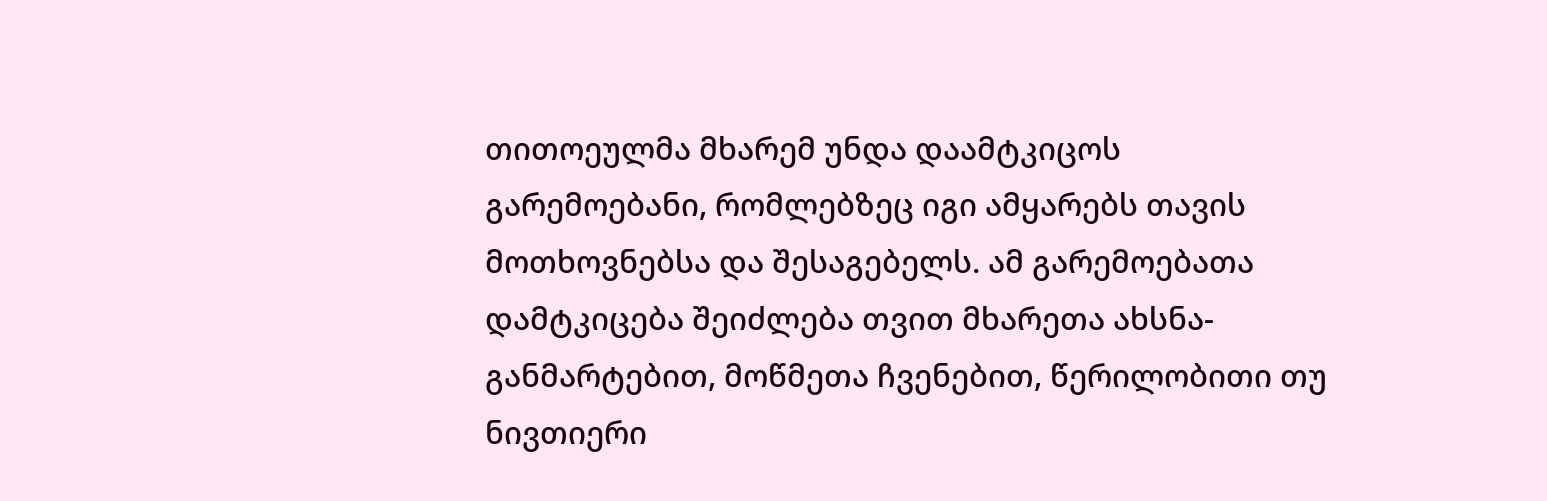თითოეულმა მხარემ უნდა დაამტკიცოს გარემოებანი, რომლებზეც იგი ამყარებს თავის მოთხოვნებსა და შესაგებელს. ამ გარემოებათა დამტკიცება შეიძლება თვით მხარეთა ახსნა-განმარტებით, მოწმეთა ჩვენებით, წერილობითი თუ ნივთიერი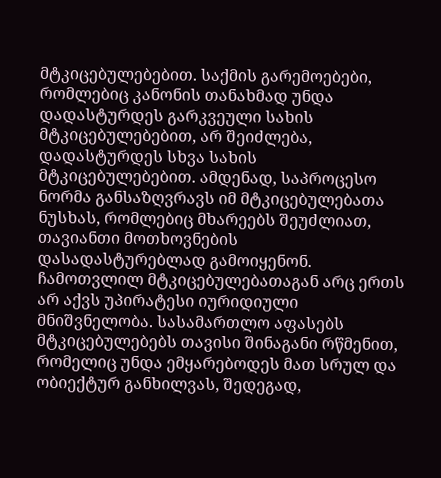მტკიცებულებებით. საქმის გარემოებები, რომლებიც კანონის თანახმად უნდა დადასტურდეს გარკვეული სახის მტკიცებულებებით, არ შეიძლება, დადასტურდეს სხვა სახის მტკიცებულებებით. ამდენად, საპროცესო ნორმა განსაზღვრავს იმ მტკიცებულებათა ნუსხას, რომლებიც მხარეებს შეუძლიათ, თავიანთი მოთხოვნების დასადასტურებლად გამოიყენონ. ჩამოთვლილ მტკიცებულებათაგან არც ერთს არ აქვს უპირატესი იურიდიული მნიშვნელობა. სასამართლო აფასებს მტკიცებულებებს თავისი შინაგანი რწმენით, რომელიც უნდა ემყარებოდეს მათ სრულ და ობიექტურ განხილვას, შედეგად,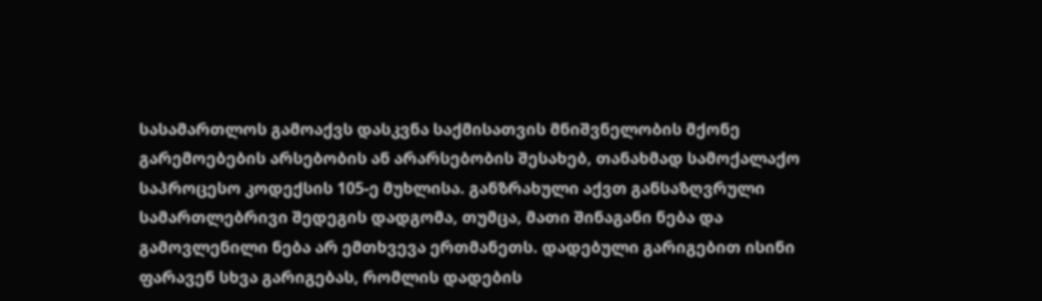სასამართლოს გამოაქვს დასკვნა საქმისათვის მნიშვნელობის მქონე გარემოებების არსებობის ან არარსებობის შესახებ, თანახმად სამოქალაქო საპროცესო კოდექსის 105-ე მუხლისა. განზრახული აქვთ განსაზღვრული სამართლებრივი შედეგის დადგომა, თუმცა, მათი შინაგანი ნება და გამოვლენილი ნება არ ემთხვევა ერთმანეთს. დადებული გარიგებით ისინი ფარავენ სხვა გარიგებას, რომლის დადების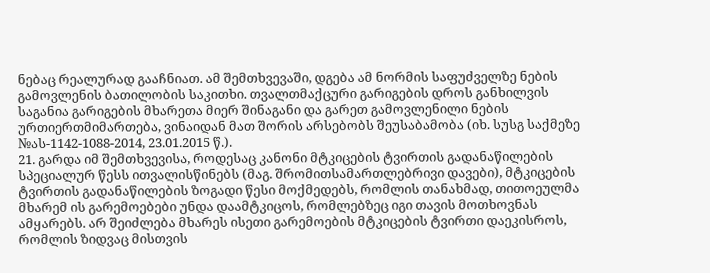ნებაც რეალურად გააჩნიათ. ამ შემთხვევაში, დგება ამ ნორმის საფუძველზე ნების გამოვლენის ბათილობის საკითხი. თვალთმაქცური გარიგების დროს განხილვის საგანია გარიგების მხარეთა მიერ შინაგანი და გარეთ გამოვლენილი ნების ურთიერთმიმართება, ვინაიდან მათ შორის არსებობს შეუსაბამობა (იხ. სუსგ საქმეზე №ას-1142-1088-2014, 23.01.2015 წ.).
21. გარდა იმ შემთხვევისა, როდესაც კანონი მტკიცების ტვირთის გადანაწილების სპეციალურ წესს ითვალისწინებს (მაგ. შრომითსამართლებრივი დავები), მტკიცების ტვირთის გადანაწილების ზოგადი წესი მოქმედებს, რომლის თანახმად, თითოეულმა მხარემ ის გარემოებები უნდა დაამტკიცოს, რომლებზეც იგი თავის მოთხოვნას ამყარებს. არ შეიძლება მხარეს ისეთი გარემოების მტკიცების ტვირთი დაეკისროს, რომლის ზიდვაც მისთვის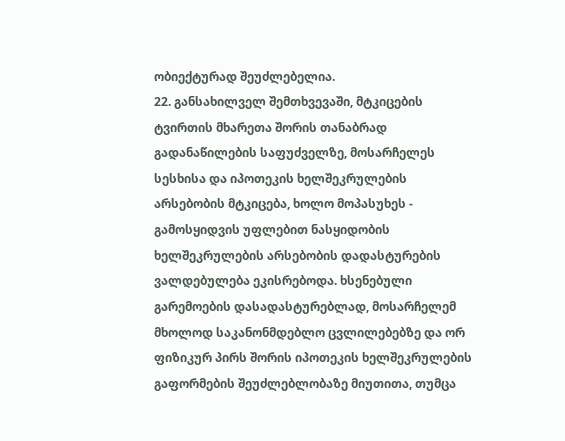ობიექტურად შეუძლებელია.
22. განსახილველ შემთხვევაში, მტკიცების ტვირთის მხარეთა შორის თანაბრად გადანაწილების საფუძველზე, მოსარჩელეს სესხისა და იპოთეკის ხელშეკრულების არსებობის მტკიცება, ხოლო მოპასუხეს - გამოსყიდვის უფლებით ნასყიდობის ხელშეკრულების არსებობის დადასტურების ვალდებულება ეკისრებოდა. ხსენებული გარემოების დასადასტურებლად, მოსარჩელემ მხოლოდ საკანონმდებლო ცვლილებებზე და ორ ფიზიკურ პირს შორის იპოთეკის ხელშეკრულების გაფორმების შეუძლებლობაზე მიუთითა, თუმცა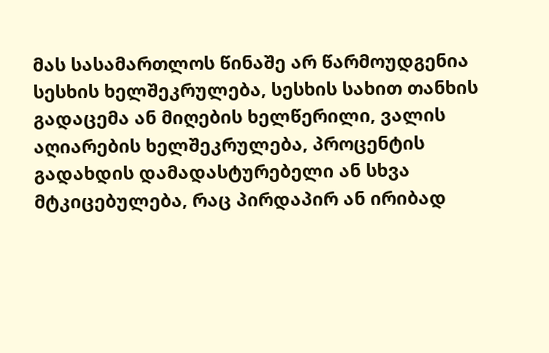მას სასამართლოს წინაშე არ წარმოუდგენია სესხის ხელშეკრულება, სესხის სახით თანხის გადაცემა ან მიღების ხელწერილი, ვალის აღიარების ხელშეკრულება, პროცენტის გადახდის დამადასტურებელი ან სხვა მტკიცებულება, რაც პირდაპირ ან ირიბად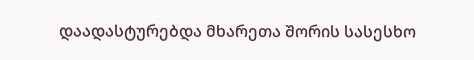დაადასტურებდა მხარეთა შორის სასესხო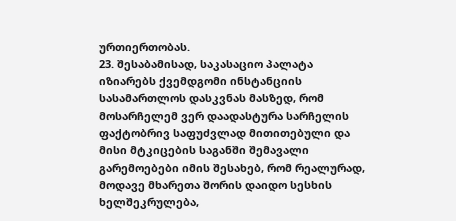ურთიერთობას.
23. შესაბამისად, საკასაციო პალატა იზიარებს ქვემდგომი ინსტანციის სასამართლოს დასკვნას მასზედ, რომ მოსარჩელემ ვერ დაადასტურა სარჩელის ფაქტობრივ საფუძვლად მითითებული და მისი მტკიცების საგანში შემავალი გარემოებები იმის შესახებ, რომ რეალურად, მოდავე მხარეთა შორის დაიდო სესხის ხელშეკრულება,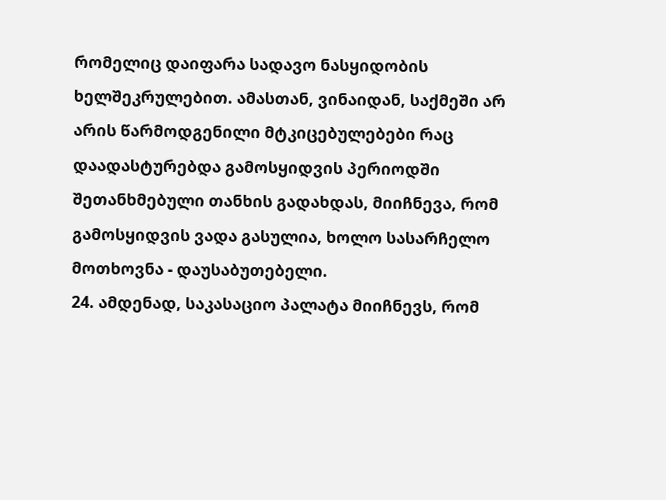რომელიც დაიფარა სადავო ნასყიდობის ხელშეკრულებით. ამასთან, ვინაიდან, საქმეში არ არის წარმოდგენილი მტკიცებულებები რაც დაადასტურებდა გამოსყიდვის პერიოდში შეთანხმებული თანხის გადახდას, მიიჩნევა, რომ გამოსყიდვის ვადა გასულია, ხოლო სასარჩელო მოთხოვნა - დაუსაბუთებელი.
24. ამდენად, საკასაციო პალატა მიიჩნევს, რომ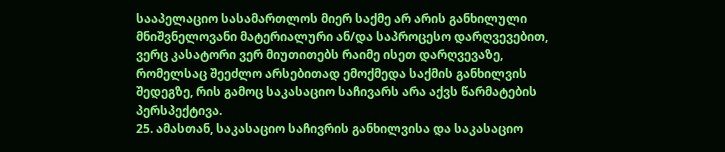სააპელაციო სასამართლოს მიერ საქმე არ არის განხილული მნიშვნელოვანი მატერიალური ან/და საპროცესო დარღვევებით, ვერც კასატორი ვერ მიუთითებს რაიმე ისეთ დარღვევაზე, რომელსაც შეეძლო არსებითად ემოქმედა საქმის განხილვის შედეგზე, რის გამოც საკასაციო საჩივარს არა აქვს წარმატების პერსპექტივა.
25. ამასთან, საკასაციო საჩივრის განხილვისა და საკასაციო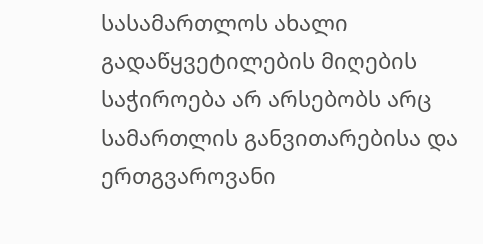სასამართლოს ახალი გადაწყვეტილების მიღების საჭიროება არ არსებობს არც სამართლის განვითარებისა და ერთგვაროვანი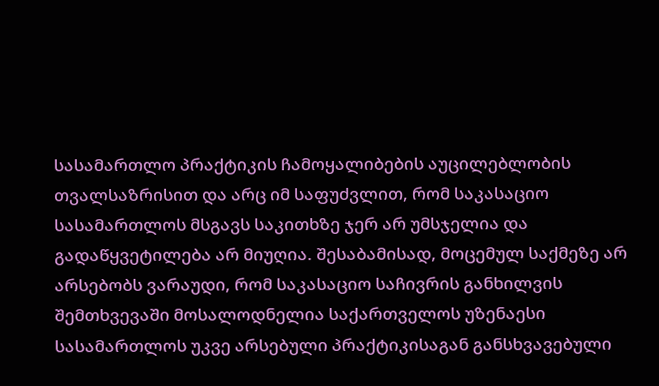სასამართლო პრაქტიკის ჩამოყალიბების აუცილებლობის თვალსაზრისით და არც იმ საფუძვლით, რომ საკასაციო სასამართლოს მსგავს საკითხზე ჯერ არ უმსჯელია და გადაწყვეტილება არ მიუღია. შესაბამისად, მოცემულ საქმეზე არ არსებობს ვარაუდი, რომ საკასაციო საჩივრის განხილვის შემთხვევაში მოსალოდნელია საქართველოს უზენაესი სასამართლოს უკვე არსებული პრაქტიკისაგან განსხვავებული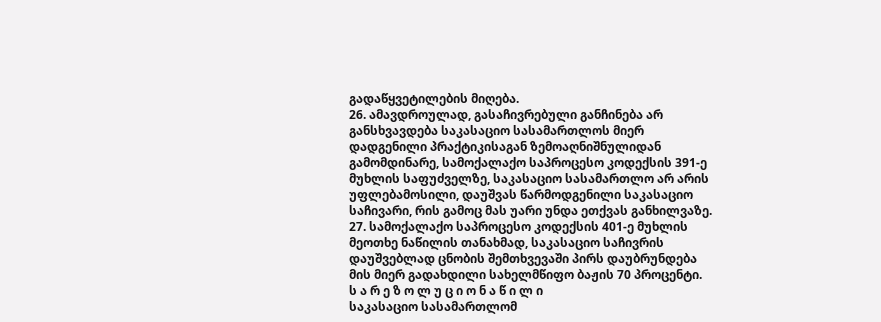გადაწყვეტილების მიღება.
26. ამავდროულად, გასაჩივრებული განჩინება არ განსხვავდება საკასაციო სასამართლოს მიერ დადგენილი პრაქტიკისაგან ზემოაღნიშნულიდან გამომდინარე, სამოქალაქო საპროცესო კოდექსის 391-ე მუხლის საფუძველზე, საკასაციო სასამართლო არ არის უფლებამოსილი, დაუშვას წარმოდგენილი საკასაციო საჩივარი, რის გამოც მას უარი უნდა ეთქვას განხილვაზე.
27. სამოქალაქო საპროცესო კოდექსის 401-ე მუხლის მეოთხე ნაწილის თანახმად, საკასაციო საჩივრის დაუშვებლად ცნობის შემთხვევაში პირს დაუბრუნდება მის მიერ გადახდილი სახელმწიფო ბაჟის 70 პროცენტი.
ს ა რ ე ზ ო ლ უ ც ი ო ნ ა წ ი ლ ი
საკასაციო სასამართლომ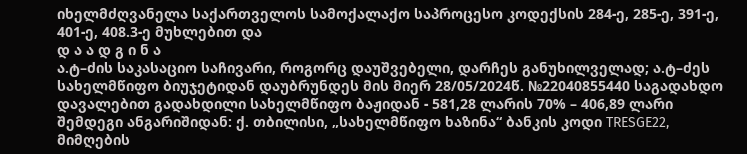იხელმძღვანელა საქართველოს სამოქალაქო საპროცესო კოდექსის 284-ე, 285-ე, 391-ე, 401-ე, 408.3-ე მუხლებით და
დ ა ა დ გ ი ნ ა
ა.ტ–ძის საკასაციო საჩივარი, როგორც დაუშვებელი, დარჩეს განუხილველად; ა.ტ–ძეს სახელმწიფო ბიუჯეტიდან დაუბრუნდეს მის მიერ 28/05/2024წ. №22040855440 საგადახდო დავალებით გადახდილი სახელმწიფო ბაჟიდან - 581,28 ლარის 70% – 406,89 ლარი შემდეგი ანგარიშიდან: ქ. თბილისი, „სახელმწიფო ხაზინა“ ბანკის კოდი TRESGE22, მიმღების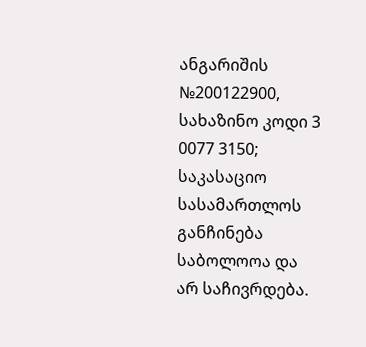ანგარიშის №200122900, სახაზინო კოდი 3 0077 3150; საკასაციო სასამართლოს განჩინება საბოლოოა და არ საჩივრდება.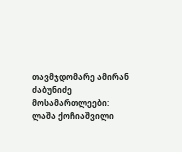თავმჯდომარე ამირან ძაბუნიძე
მოსამართლეები: ლაშა ქოჩიაშვილი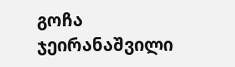გოჩა ჯეირანაშვილი